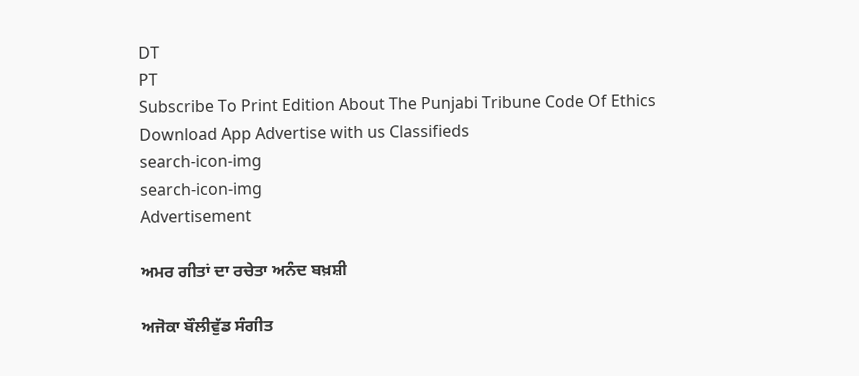DT
PT
Subscribe To Print Edition About The Punjabi Tribune Code Of Ethics Download App Advertise with us Classifieds
search-icon-img
search-icon-img
Advertisement

ਅਮਰ ਗੀਤਾਂ ਦਾ ਰਚੇਤਾ ਅਨੰਦ ਬਖ਼ਸ਼ੀ

ਅਜੋਕਾ ਬੌਲੀਵੁੱਡ ਸੰਗੀਤ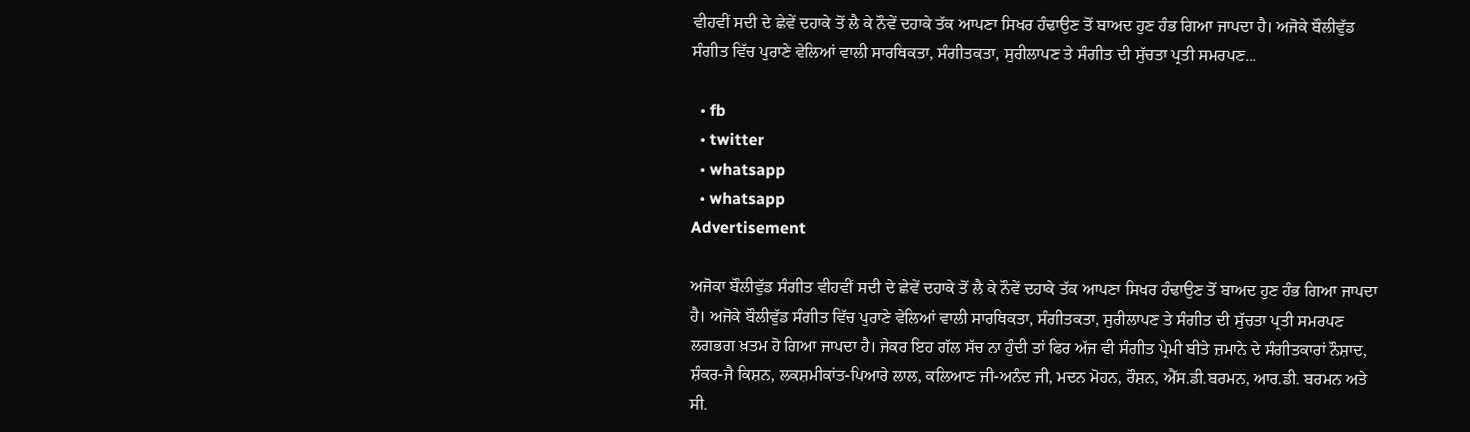ਵੀਹਵੀਂ ਸਦੀ ਦੇ ਛੇਵੇਂ ਦਹਾਕੇ ਤੋਂ ਲੈ ਕੇ ਨੌਵੇਂ ਦਹਾਕੇ ਤੱਕ ਆਪਣਾ ਸਿਖਰ ਹੰਢਾਉਣ ਤੋਂ ਬਾਅਦ ਹੁਣ ਹੰਭ ਗਿਆ ਜਾਪਦਾ ਹੈ। ਅਜੋਕੇ ਬੌਲੀਵੁੱਡ ਸੰਗੀਤ ਵਿੱਚ ਪੁਰਾਣੇ ਵੇਲਿਆਂ ਵਾਲੀ ਸਾਰਥਿਕਤਾ, ਸੰਗੀਤਕਤਾ, ਸੁਰੀਲਾਪਣ ਤੇ ਸੰਗੀਤ ਦੀ ਸੁੱਚਤਾ ਪ੍ਰਤੀ ਸਮਰਪਣ...

  • fb
  • twitter
  • whatsapp
  • whatsapp
Advertisement

ਅਜੋਕਾ ਬੌਲੀਵੁੱਡ ਸੰਗੀਤ ਵੀਹਵੀਂ ਸਦੀ ਦੇ ਛੇਵੇਂ ਦਹਾਕੇ ਤੋਂ ਲੈ ਕੇ ਨੌਵੇਂ ਦਹਾਕੇ ਤੱਕ ਆਪਣਾ ਸਿਖਰ ਹੰਢਾਉਣ ਤੋਂ ਬਾਅਦ ਹੁਣ ਹੰਭ ਗਿਆ ਜਾਪਦਾ ਹੈ। ਅਜੋਕੇ ਬੌਲੀਵੁੱਡ ਸੰਗੀਤ ਵਿੱਚ ਪੁਰਾਣੇ ਵੇਲਿਆਂ ਵਾਲੀ ਸਾਰਥਿਕਤਾ, ਸੰਗੀਤਕਤਾ, ਸੁਰੀਲਾਪਣ ਤੇ ਸੰਗੀਤ ਦੀ ਸੁੱਚਤਾ ਪ੍ਰਤੀ ਸਮਰਪਣ ਲਗਭਗ ਖ਼ਤਮ ਹੋ ਗਿਆ ਜਾਪਦਾ ਹੈ। ਜੇਕਰ ਇਹ ਗੱਲ ਸੱਚ ਨਾ ਹੁੰਦੀ ਤਾਂ ਫਿਰ ਅੱਜ ਵੀ ਸੰਗੀਤ ਪ੍ਰੇਮੀ ਬੀਤੇ ਜ਼ਮਾਨੇ ਦੇ ਸੰਗੀਤਕਾਰਾਂ ਨੌਸ਼ਾਦ, ਸ਼ੰਕਰ-ਜੈ ਕਿਸ਼ਨ, ਲਕਸ਼ਮੀਕਾਂਤ-ਪਿਆਰੇ ਲਾਲ, ਕਲਿਆਣ ਜੀ-ਅਨੰਦ ਜੀ, ਮਦਨ ਮੋਹਨ, ਰੌਸ਼ਨ, ਐੱਸ.ਡੀ.ਬਰਮਨ, ਆਰ.ਡੀ. ਬਰਮਨ ਅਤੇ ਸੀ.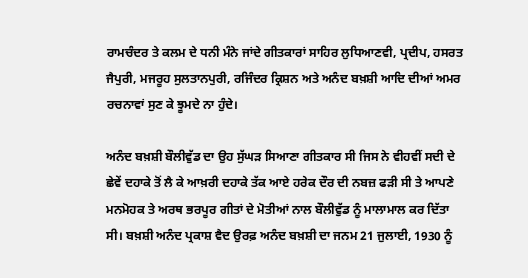ਰਾਮਚੰਦਰ ਤੇ ਕਲਮ ਦੇ ਧਨੀ ਮੰਨੇ ਜਾਂਦੇ ਗੀਤਕਾਰਾਂ ਸਾਹਿਰ ਲੁਧਿਆਣਵੀ, ਪ੍ਰਦੀਪ, ਹਸਰਤ ਜੈਪੁਰੀ, ਮਜਰੂਹ ਸੁਲਤਾਨਪੁਰੀ, ਰਜਿੰਦਰ ਕ੍ਰਿਸ਼ਨ ਅਤੇ ਅਨੰਦ ਬਖ਼ਸ਼ੀ ਆਦਿ ਦੀਆਂ ਅਮਰ ਰਚਨਾਵਾਂ ਸੁਣ ਕੇ ਝੂਮਦੇ ਨਾ ਹੁੰਦੇ।

ਅਨੰਦ ਬਖ਼ਸ਼ੀ ਬੌਲੀਵੁੱਡ ਦਾ ਉਹ ਸੁੱਘੜ ਸਿਆਣਾ ਗੀਤਕਾਰ ਸੀ ਜਿਸ ਨੇ ਵੀਹਵੀਂ ਸਦੀ ਦੇ ਛੇਵੇਂ ਦਹਾਕੇ ਤੋਂ ਲੈ ਕੇ ਆਖ਼ਰੀ ਦਹਾਕੇ ਤੱਕ ਆਏ ਹਰੇਕ ਦੌਰ ਦੀ ਨਬਜ਼ ਫੜੀ ਸੀ ਤੇ ਆਪਣੇ ਮਨਮੋਹਕ ਤੇ ਅਰਥ ਭਰਪੂਰ ਗੀਤਾਂ ਦੇ ਮੋਤੀਆਂ ਨਾਲ ਬੌਲੀਵੁੱਡ ਨੂੰ ਮਾਲਾਮਾਲ ਕਰ ਦਿੱਤਾ ਸੀ। ਬਖ਼ਸ਼ੀ ਅਨੰਦ ਪ੍ਰਕਾਸ਼ ਵੈਦ ਉਰਫ਼ ਅਨੰਦ ਬਖ਼ਸ਼ੀ ਦਾ ਜਨਮ 21 ਜੁਲਾਈ, 1930 ਨੂੰ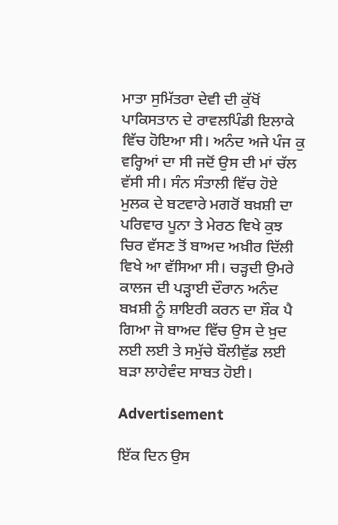ਮਾਤਾ ਸੁਮਿੱਤਰਾ ਦੇਵੀ ਦੀ ਕੁੱਖੋਂ ਪਾਕਿਸਤਾਨ ਦੇ ਰਾਵਲਪਿੰਡੀ ਇਲਾਕੇ ਵਿੱਚ ਹੋਇਆ ਸੀ। ਅਨੰਦ ਅਜੇ ਪੰਜ ਕੁ ਵਰ੍ਹਿਆਂ ਦਾ ਸੀ ਜਦੋਂ ਉਸ ਦੀ ਮਾਂ ਚੱਲ ਵੱਸੀ ਸੀ। ਸੰਨ ਸੰਤਾਲੀ ਵਿੱਚ ਹੋਏ ਮੁਲਕ ਦੇ ਬਟਵਾਰੇ ਮਗਰੋਂ ਬਖ਼ਸ਼ੀ ਦਾ ਪਰਿਵਾਰ ਪੂਨਾ ਤੇ ਮੇਰਠ ਵਿਖੇ ਕੁਝ ਚਿਰ ਵੱਸਣ ਤੋਂ ਬਾਅਦ ਅਖ਼ੀਰ ਦਿੱਲੀ ਵਿਖੇ ਆ ਵੱਸਿਆ ਸੀ। ਚੜ੍ਹਦੀ ਉਮਰੇ ਕਾਲਜ ਦੀ ਪੜ੍ਹਾਈ ਦੌਰਾਨ ਅਨੰਦ ਬਖ਼ਸ਼ੀ ਨੂੰ ਸ਼ਾਇਰੀ ਕਰਨ ਦਾ ਸ਼ੌਕ ਪੈ ਗਿਆ ਜੋ ਬਾਅਦ ਵਿੱਚ ਉਸ ਦੇ ਖ਼ੁਦ ਲਈ ਲਈ ਤੇ ਸਮੁੱਚੇ ਬੌਲੀਵੁੱਡ ਲਈ ਬੜਾ ਲਾਹੇਵੰਦ ਸਾਬਤ ਹੋਈ।

Advertisement

ਇੱਕ ਦਿਨ ਉਸ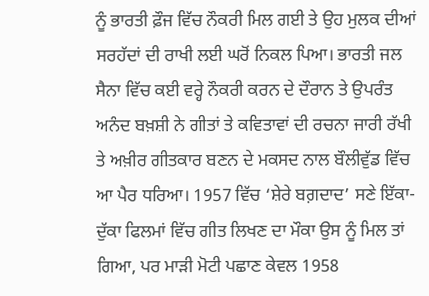ਨੂੰ ਭਾਰਤੀ ਫ਼ੌਜ ਵਿੱਚ ਨੌਕਰੀ ਮਿਲ ਗਈ ਤੇ ਉਹ ਮੁਲਕ ਦੀਆਂ ਸਰਹੱਦਾਂ ਦੀ ਰਾਖੀ ਲਈ ਘਰੋਂ ਨਿਕਲ ਪਿਆ। ਭਾਰਤੀ ਜਲ ਸੈਨਾ ਵਿੱਚ ਕਈ ਵਰ੍ਹੇ ਨੌਕਰੀ ਕਰਨ ਦੇ ਦੌਰਾਨ ਤੇ ਉਪਰੰਤ ਅਨੰਦ ਬਖ਼ਸ਼ੀ ਨੇ ਗੀਤਾਂ ਤੇ ਕਵਿਤਾਵਾਂ ਦੀ ਰਚਨਾ ਜਾਰੀ ਰੱਖੀ ਤੇ ਅਖ਼ੀਰ ਗੀਤਕਾਰ ਬਣਨ ਦੇ ਮਕਸਦ ਨਾਲ ਬੌਲੀਵੁੱਡ ਵਿੱਚ ਆ ਪੈਰ ਧਰਿਆ। 1957 ਵਿੱਚ ‘ਸ਼ੇਰੇ ਬਗ਼ਦਾਦ’ ਸਣੇ ਇੱਕਾ-ਦੁੱਕਾ ਫਿਲਮਾਂ ਵਿੱਚ ਗੀਤ ਲਿਖਣ ਦਾ ਮੌਕਾ ਉਸ ਨੂੰ ਮਿਲ ਤਾਂ ਗਿਆ, ਪਰ ਮਾੜੀ ਮੋਟੀ ਪਛਾਣ ਕੇਵਲ 1958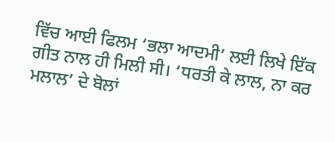ਵਿੱਚ ਆਈ ਫਿਲਮ ‘ਭਲਾ ਆਦਮੀ’ ਲਈ ਲਿਖੇ ਇੱਕ ਗੀਤ ਨਾਲ ਹੀ ਮਿਲੀ ਸੀ। ‘ਧਰਤੀ ਕੇ ਲਾਲ, ਨਾ ਕਰ ਮਲਾਲ’ ਦੇ ਬੋਲਾਂ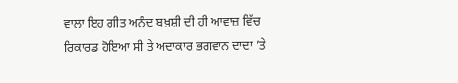ਵਾਲਾ ਇਹ ਗੀਤ ਅਨੰਦ ਬਖ਼ਸ਼ੀ ਦੀ ਹੀ ਆਵਾਜ਼ ਵਿੱਚ ਰਿਕਾਰਡ ਹੋਇਆ ਸੀ ਤੇ ਅਦਾਕਾਰ ਭਗਵਾਨ ਦਾਦਾ ’ਤੇ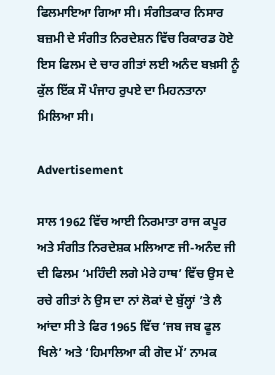ਫਿਲਮਾਇਆ ਗਿਆ ਸੀ। ਸੰਗੀਤਕਾਰ ਨਿਸਾਰ ਬਜ਼ਮੀ ਦੇ ਸੰਗੀਤ ਨਿਰਦੇਸ਼ਨ ਵਿੱਚ ਰਿਕਾਰਡ ਹੋਏ ਇਸ ਫਿਲਮ ਦੇ ਚਾਰ ਗੀਤਾਂ ਲਈ ਅਨੰਦ ਬਖ਼ਸੀ ਨੂੰ ਕੁੱਲ ਇੱਕ ਸੌ ਪੰਜਾਹ ਰੁਪਏ ਦਾ ਮਿਹਨਤਾਨਾ ਮਿਲਿਆ ਸੀ।

Advertisement

ਸਾਲ 1962 ਵਿੱਚ ਆਈ ਨਿਰਮਾਤਾ ਰਾਜ ਕਪੂਰ ਅਤੇ ਸੰਗੀਤ ਨਿਰਦੇਸ਼ਕ ਮਲਿਆਣ ਜੀ-ਅਨੰਦ ਜੀ ਦੀ ਫਿਲਮ ‘ਮਹਿੰਦੀ ਲਗੇ ਮੇਰੇ ਹਾਥ’ ਵਿੱਚ ਉਸ ਦੇ ਰਚੇ ਗੀਤਾਂ ਨੇ ਉਸ ਦਾ ਨਾਂ ਲੋਕਾਂ ਦੇ ਬੁੱਲ੍ਹਾਂ ’ਤੇ ਲੈ ਆਂਦਾ ਸੀ ਤੇ ਫਿਰ 1965 ਵਿੱਚ ‘ਜਬ ਜਬ ਫੂਲ ਖਿਲੇ’ ਅਤੇ ‘ਹਿਮਾਲਿਆ ਕੀ ਗੋਦ ਮੇਂ’ ਨਾਮਕ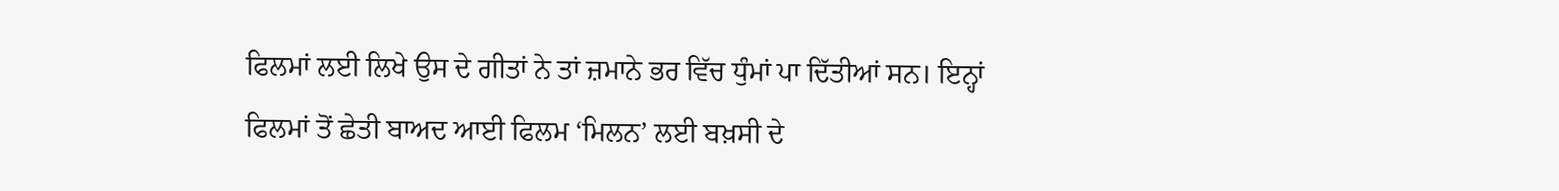ਫਿਲਮਾਂ ਲਈ ਲਿਖੇ ਉਸ ਦੇ ਗੀਤਾਂ ਨੇ ਤਾਂ ਜ਼ਮਾਨੇ ਭਰ ਵਿੱਚ ਧੁੰਮਾਂ ਪਾ ਦਿੱਤੀਆਂ ਸਨ। ਇਨ੍ਹਾਂ ਫਿਲਮਾਂ ਤੋਂ ਛੇਤੀ ਬਾਅਦ ਆਈ ਫਿਲਮ ‘ਮਿਲਨ’ ਲਈ ਬਖ਼ਸੀ ਦੇ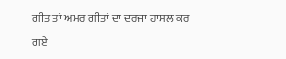ਗੀਤ ਤਾਂ ਅਮਰ ਗੀਤਾਂ ਦਾ ਦਰਜਾ ਹਾਸਲ ਕਰ ਗਏ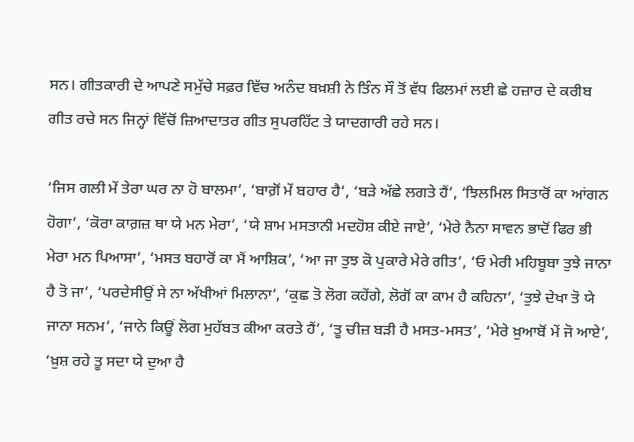ਸਨ। ਗੀਤਕਾਰੀ ਦੇ ਆਪਣੇ ਸਮੁੱਚੇ ਸਫ਼ਰ ਵਿੱਚ ਅਨੰਦ ਬਖ਼ਸ਼ੀ ਨੇ ਤਿੰਨ ਸੌ ਤੋਂ ਵੱਧ ਫਿਲਮਾਂ ਲਈ ਛੇ ਹਜ਼ਾਰ ਦੇ ਕਰੀਬ ਗੀਤ ਰਚੇ ਸਨ ਜਿਨ੍ਹਾਂ ਵਿੱਚੋਂ ਜ਼ਿਆਦਾਤਰ ਗੀਤ ਸੁਪਰਹਿੱਟ ਤੇ ਯਾਦਗਾਰੀ ਰਹੇ ਸਨ।

‘ਜਿਸ ਗਲੀ ਮੇਂ ਤੇਰਾ ਘਰ ਨਾ ਹੋ ਬਾਲਮਾ’, ‘ਬਾਗ਼ੋਂ ਮੇਂ ਬਹਾਰ ਹੈ’, ‘ਬੜੇ ਅੱਛੇ ਲਗਤੇ ਹੈਂ’, ‘ਝਿਲਮਿਲ ਸਿਤਾਰੋਂ ਕਾ ਆਂਗਨ ਹੋਗਾ’, ‘ਕੋਰਾ ਕਾਗ਼ਜ਼ ਥਾ ਯੇ ਮਨ ਮੇਰਾ’, ‘ਯੇ ਸ਼ਾਮ ਮਸਤਾਨੀ ਮਦਹੋਸ਼ ਕੀਏ ਜਾਏ’, ‘ਮੇਰੇ ਨੈਨਾ ਸਾਵਨ ਭਾਦੋਂ ਫਿਰ ਭੀ ਮੇਰਾ ਮਨ ਪਿਆਸਾ’, ‘ਮਸਤ ਬਹਾਰੋਂ ਕਾ ਮੈਂ ਆਸ਼ਿਕ’, ‘ਆ ਜਾ ਤੁਝ ਕੋ ਪੁਕਾਰੇ ਮੇਰੇ ਗੀਤ’, ‘ਓ ਮੇਰੀ ਮਹਿਬੂਬਾ ਤੁਝੇ ਜਾਨਾ ਹੈ ਤੋ ਜਾ’, ‘ਪਰਦੇਸੀਉਂ ਸੇ ਨਾ ਅੱਖੀਆਂ ਮਿਲਾਨਾ’, ‘ਕੁਛ ਤੋ ਲੋਗ ਕਹੇਂਗੇ, ਲੋਗੋਂ ਕਾ ਕਾਮ ਹੈ ਕਹਿਨਾ’, ‘ਤੁਝੇ ਦੇਖਾ ਤੋ ਯੇ ਜਾਨਾ ਸਨਮ’, ‘ਜਾਨੇ ਕਿਊਂ ਲੋਗ ਮੁਹੱਬਤ ਕੀਆ ਕਰਤੇ ਹੈਂ’, ‘ਤੂ ਚੀਜ਼ ਬੜੀ ਹੈ ਮਸਤ-ਮਸਤ’, ‘ਮੇਰੇ ਖ਼ੁਆਬੋਂ ਮੇਂ ਜੋ ਆਏ’, ‘ਖ਼ੁਸ਼ ਰਹੇ ਤੂ ਸਦਾ ਯੇ ਦੁਆ ਹੈ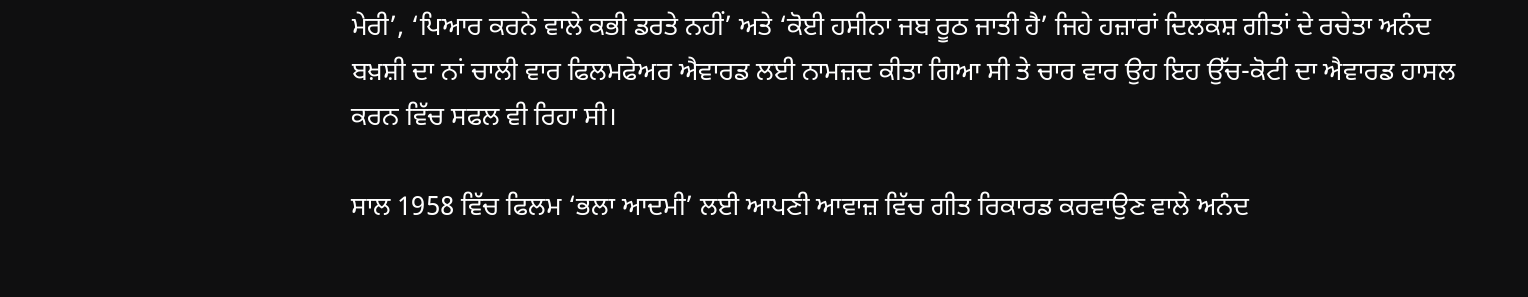ਮੇਰੀ’, ‘ਪਿਆਰ ਕਰਨੇ ਵਾਲੇ ਕਭੀ ਡਰਤੇ ਨਹੀਂ’ ਅਤੇ ‘ਕੋਈ ਹਸੀਨਾ ਜਬ ਰੂਠ ਜਾਤੀ ਹੈ’ ਜਿਹੇ ਹਜ਼ਾਰਾਂ ਦਿਲਕਸ਼ ਗੀਤਾਂ ਦੇ ਰਚੇਤਾ ਅਨੰਦ ਬਖ਼ਸ਼ੀ ਦਾ ਨਾਂ ਚਾਲੀ ਵਾਰ ਫਿਲਮਫੇਅਰ ਐਵਾਰਡ ਲਈ ਨਾਮਜ਼ਦ ਕੀਤਾ ਗਿਆ ਸੀ ਤੇ ਚਾਰ ਵਾਰ ਉਹ ਇਹ ਉੱਚ-ਕੋਟੀ ਦਾ ਐਵਾਰਡ ਹਾਸਲ ਕਰਨ ਵਿੱਚ ਸਫਲ ਵੀ ਰਿਹਾ ਸੀ।

ਸਾਲ 1958 ਵਿੱਚ ਫਿਲਮ ‘ਭਲਾ ਆਦਮੀ’ ਲਈ ਆਪਣੀ ਆਵਾਜ਼ ਵਿੱਚ ਗੀਤ ਰਿਕਾਰਡ ਕਰਵਾਉਣ ਵਾਲੇ ਅਨੰਦ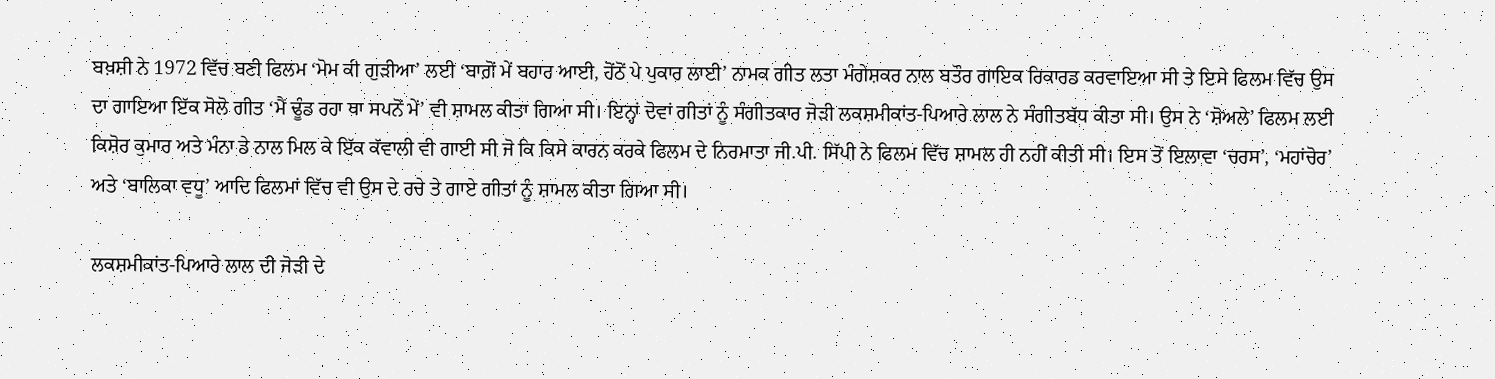ਬਖ਼ਸ਼ੀ ਨੇ 1972 ਵਿੱਚ ਬਣੀ ਫਿਲਮ ‘ਮੋਮ ਕੀ ਗੁੜੀਆ’ ਲਈ ‘ਬਾਗ਼ੋਂ ਮੇਂ ਬਹਾਰ ਆਈ, ਹੋਂਠੋਂ ਪੇ ਪੁਕਾਰ ਲਾਈ’ ਨਾਮਕ ਗੀਤ ਲਤਾ ਮੰਗੇਸ਼ਕਰ ਨਾਲ ਬਤੌਰ ਗਾਇਕ ਰਿਕਾਰਡ ਕਰਵਾਇਆ ਸੀ ਤੇ ਇਸੇ ਫਿਲਮ ਵਿੱਚ ਉਸ ਦਾ ਗਾਇਆ ਇੱਕ ਸੋਲੋ ਗੀਤ ‘ਮੈਂ ਢੂੰਡ ਰਹਾ ਥਾ ਸਪਨੋਂ ਮੇਂ’ ਵੀ ਸ਼ਾਮਲ ਕੀਤਾ ਗਿਆ ਸੀ। ਇਨ੍ਹਾਂ ਦੋਵਾਂ ਗੀਤਾਂ ਨੂੰ ਸੰਗੀਤਕਾਰ ਜੋੜੀ ਲਕਸ਼ਮੀਕਾਂਤ-ਪਿਆਰੇ ਲਾਲ ਨੇ ਸੰਗੀਤਬੱਧ ਕੀਤਾ ਸੀ। ਉਸ ਨੇ ‘ਸ਼ੋਅਲੇ’ ਫਿਲਮ ਲਈ ਕਿਸ਼ੋਰ ਕੁਮਾਰ ਅਤੇ ਮੰਨਾ ਡੇ ਨਾਲ ਮਿਲ ਕੇ ਇੱਕ ਕੱਵਾਲੀ ਵੀ ਗਾਈ ਸੀ ਜੋ ਕਿ ਕਿਸੇ ਕਾਰਨ ਕਰਕੇ ਫਿਲਮ ਦੇ ਨਿਰਮਾਤਾ ਜੀ.ਪੀ. ਸਿੱਪੀ ਨੇ ਫਿਲਮ ਵਿੱਚ ਸ਼ਾਮਲ ਹੀ ਨਹੀਂ ਕੀਤੀ ਸੀ। ਇਸ ਤੋਂ ਇਲਾਵਾ ‘ਚਰਸ’, ‘ਮਹਾਂਚੋਰ’ ਅਤੇ ‘ਬਾਲਿਕਾ ਵਧੂ’ ਆਦਿ ਫਿਲਮਾਂ ਵਿੱਚ ਵੀ ਉਸ ਦੇ ਰਚੇ ਤੇ ਗਾਏ ਗੀਤਾਂ ਨੂੰ ਸ਼ਾਮਲ ਕੀਤਾ ਗਿਆ ਸੀ।

ਲਕਸ਼ਮੀਕਾਂਤ-ਪਿਆਰੇ ਲਾਲ ਦੀ ਜੋੜੀ ਦੇ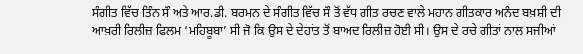ਸੰਗੀਤ ਵਿੱਚ ਤਿੰਨ ਸੌ ਅਤੇ ਆਰ.ਡੀ. ਬਰਮਨ ਦੇ ਸੰਗੀਤ ਵਿੱਚ ਸੌ ਤੋਂ ਵੱਧ ਗੀਤ ਰਚਣ ਵਾਲੇ ਮਹਾਨ ਗੀਤਕਾਰ ਅਨੰਦ ਬਖ਼ਸ਼ੀ ਦੀ ਆਖ਼ਰੀ ਰਿਲੀਜ਼ ਫਿਲਮ ‘ਮਹਿਬੂਬਾ’ ਸੀ ਜੋ ਕਿ ਉਸ ਦੇ ਦੇਹਾਂਤ ਤੋਂ ਬਾਅਦ ਰਿਲੀਜ਼ ਹੋਈ ਸੀ। ਉਸ ਦੇ ਰਚੇ ਗੀਤਾਂ ਨਾਲ ਸਜੀਆਂ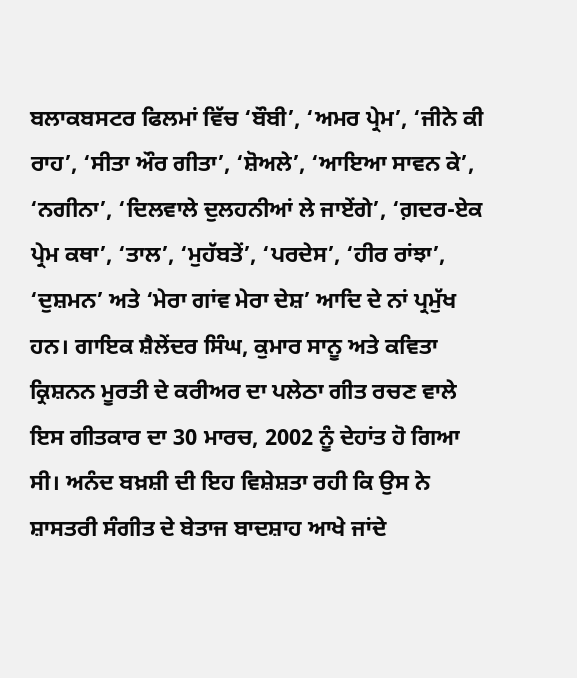ਬਲਾਕਬਸਟਰ ਫਿਲਮਾਂ ਵਿੱਚ ‘ਬੌਬੀ’, ‘ਅਮਰ ਪ੍ਰੇਮ’, ‘ਜੀਨੇ ਕੀ ਰਾਹ’, ‘ਸੀਤਾ ਔਰ ਗੀਤਾ’, ‘ਸ਼ੋਅਲੇ’, ‘ਆਇਆ ਸਾਵਨ ਕੇ’, ‘ਨਗੀਨਾ’, ‘ਦਿਲਵਾਲੇ ਦੁਲਹਨੀਆਂ ਲੇ ਜਾਏਂਗੇ’, ‘ਗ਼ਦਰ-ਏਕ ਪ੍ਰੇਮ ਕਥਾ’, ‘ਤਾਲ’, ‘ਮੁਹੱਬਤੇਂ’, ‘ਪਰਦੇਸ’, ‘ਹੀਰ ਰਾਂਝਾ’, ‘ਦੁਸ਼ਮਨ’ ਅਤੇ ‘ਮੇਰਾ ਗਾਂਵ ਮੇਰਾ ਦੇਸ਼’ ਆਦਿ ਦੇ ਨਾਂ ਪ੍ਰਮੁੱਖ ਹਨ। ਗਾਇਕ ਸ਼ੈਲੇਂਦਰ ਸਿੰਘ, ਕੁਮਾਰ ਸਾਨੂ ਅਤੇ ਕਵਿਤਾ ਕ੍ਰਿਸ਼ਨਨ ਮੂਰਤੀ ਦੇ ਕਰੀਅਰ ਦਾ ਪਲੇਠਾ ਗੀਤ ਰਚਣ ਵਾਲੇ ਇਸ ਗੀਤਕਾਰ ਦਾ 30 ਮਾਰਚ, 2002 ਨੂੰ ਦੇਹਾਂਤ ਹੋ ਗਿਆ ਸੀ। ਅਨੰਦ ਬਖ਼ਸ਼ੀ ਦੀ ਇਹ ਵਿਸ਼ੇਸ਼ਤਾ ਰਹੀ ਕਿ ਉਸ ਨੇ ਸ਼ਾਸਤਰੀ ਸੰਗੀਤ ਦੇ ਬੇਤਾਜ ਬਾਦਸ਼ਾਹ ਆਖੇ ਜਾਂਦੇ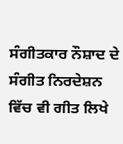ਸੰਗੀਤਕਾਰ ਨੌਸ਼ਾਦ ਦੇ ਸੰਗੀਤ ਨਿਰਦੇਸ਼ਨ ਵਿੱਚ ਵੀ ਗੀਤ ਲਿਖੇ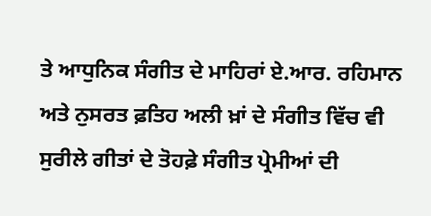ਤੇ ਆਧੁਨਿਕ ਸੰਗੀਤ ਦੇ ਮਾਹਿਰਾਂ ਏ.ਆਰ. ਰਹਿਮਾਨ ਅਤੇ ਨੁਸਰਤ ਫ਼ਤਿਹ ਅਲੀ ਖ਼ਾਂ ਦੇ ਸੰਗੀਤ ਵਿੱਚ ਵੀ ਸੁਰੀਲੇ ਗੀਤਾਂ ਦੇ ਤੋਹਫ਼ੇ ਸੰਗੀਤ ਪ੍ਰੇਮੀਆਂ ਦੀ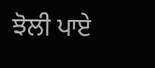ਝੋਲੀ ਪਾਏ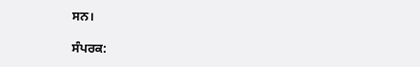ਸਨ।

ਸੰਪਰਕ: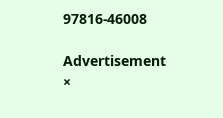97816-46008

Advertisement
×